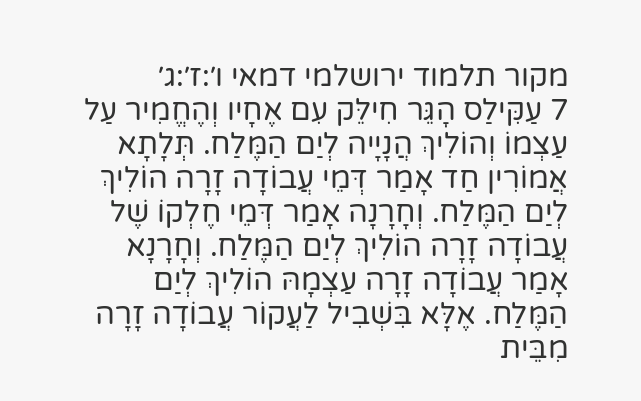מקור תלמוד ירושלמי דמאי ו׳:ז׳:ג׳
7 עַקִּילַס הָגֵּר חִילֵּק עִם אֶחָיו וְהֶחֱמִיר עַל עַצְמוֹ וְהוֹלִיךְ הֲנָיָיה לְיַם הַמֶּלַח. תְּלָתָא אֲמוֹרִין חַד אָמַר דְּמֵי עֲבוֹדָה זָרָה הוֹלִיךְ לְיַם הַמֶּלַח. וְחָרָנָה אָמַר דְּמֵי חֶלְקוֹ שֶׁל עֲבוֹדָה זָרָה הוֹלִיךְ לְיַם הַמֶּלַח. וְחָרָנָא אָמַר עֲבוֹדָה זָרָה עַצְמָהּ הוֹלִיךְ לְיַם הַמֶּלַח. אֶלָּא בִּשְׁבִיל לַעֲקוֹר עֲבוֹדָה זָרָה מִבֵּית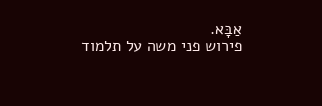אַבָּא.
פירוש פני משה על תלמוד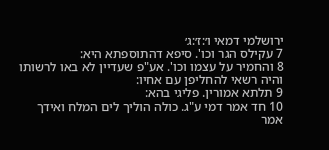ירושלמי דמאי ו׳:ז׳:ג׳
7 עקילס הגר וכו'. סיפא דהתוספתא היא:
8 והחמיר על עצמו וכו'. אע"פ שעדיין לא באו לרשותו והיה רשאי להחליפן עם אחיו:
9 תלתא אמורין. פליגי בהא:
10 חד אמר דמי ע"ג. כולה הוליך לים המלח ואידך אמר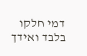דמי חלקו בלבד ואידך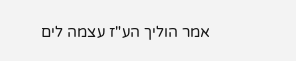אמר הוליך הע"ז עצמה לים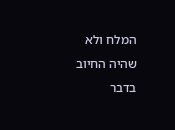המלח ולא שהיה החיוב בדבר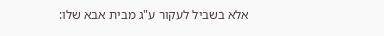אלא בשביל לעקור ע"ג מבית אבא שלו: